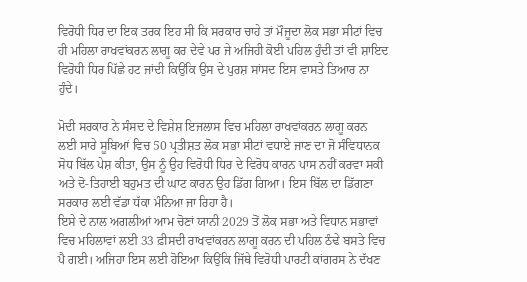ਵਿਰੋਧੀ ਧਿਰ ਦਾ ਇਕ ਤਰਕ ਇਹ ਸੀ ਕਿ ਸਰਕਾਰ ਚਾਹੇ ਤਾਂ ਮੌਜੂਦਾ ਲੋਕ ਸਭਾ ਸੀਟਾਂ ਵਿਚ ਹੀ ਮਹਿਲਾ ਰਾਖਵਾਂਕਰਨ ਲਾਗੂ ਕਰ ਦੇਵੇ ਪਰ ਜੇ ਅਜਿਹੀ ਕੋਈ ਪਹਿਲ ਹੁੰਦੀ ਤਾਂ ਵੀ ਸ਼ਾਇਦ ਵਿਰੋਧੀ ਧਿਰ ਪਿੱਛੇ ਹਟ ਜਾਂਦੀ ਕਿਉਂਕਿ ਉਸ ਦੇ ਪੁਰਸ਼ ਸਾਂਸਦ ਇਸ ਵਾਸਤੇ ਤਿਆਰ ਨਾ ਹੁੰਦੇ।

ਮੋਦੀ ਸਰਕਾਰ ਨੇ ਸੰਸਦ ਦੇ ਵਿਸ਼ੇਸ਼ ਇਜਲਾਸ ਵਿਚ ਮਹਿਲਾ ਰਾਖਵਾਂਕਰਨ ਲਾਗੂ ਕਰਨ ਲਈ ਸਾਰੇ ਸੂਬਿਆਂ ਵਿਚ 50 ਪ੍ਰਤੀਸ਼ਤ ਲੋਕ ਸਭਾ ਸੀਟਾਂ ਵਧਾਏ ਜਾਣ ਦਾ ਜੋ ਸੰਵਿਧਾਨਕ ਸੋਧ ਬਿੱਲ ਪੇਸ਼ ਕੀਤਾ, ਉਸ ਨੂੰ ਉਹ ਵਿਰੋਧੀ ਧਿਰ ਦੇ ਵਿਰੋਧ ਕਾਰਨ ਪਾਸ ਨਹੀਂ ਕਰਵਾ ਸਕੀ ਅਤੇ ਦੋ-ਤਿਹਾਈ ਬਹੁਮਤ ਦੀ ਘਾਟ ਕਾਰਨ ਉਹ ਡਿੱਗ ਗਿਆ। ਇਸ ਬਿੱਲ ਦਾ ਡਿੱਗਣਾ ਸਰਕਾਰ ਲਈ ਵੱਡਾ ਧੱਕਾ ਮੰਨਿਆ ਜਾ ਰਿਹਾ ਹੈ।
ਇਸੇ ਦੇ ਨਾਲ ਅਗਲੀਆਂ ਆਮ ਚੋਣਾਂ ਯਾਨੀ 2029 ਤੋਂ ਲੋਕ ਸਭਾ ਅਤੇ ਵਿਧਾਨ ਸਭਾਵਾਂ ਵਿਚ ਮਹਿਲਾਵਾਂ ਲਈ 33 ਫ਼ੀਸਦੀ ਰਾਖਵਾਂਕਰਨ ਲਾਗੂ ਕਰਨ ਦੀ ਪਹਿਲ ਠੰਢੇ ਬਸਤੇ ਵਿਚ ਪੈ ਗਈ। ਅਜਿਹਾ ਇਸ ਲਈ ਹੋਇਆ ਕਿਉਂਕਿ ਜਿੱਥੇ ਵਿਰੋਧੀ ਪਾਰਟੀ ਕਾਂਗਰਸ ਨੇ ਦੱਖਣ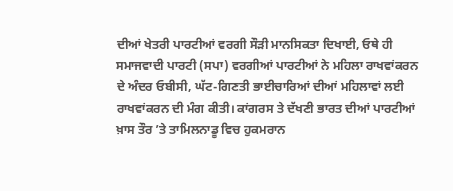ਦੀਆਂ ਖੇਤਰੀ ਪਾਰਟੀਆਂ ਵਰਗੀ ਸੌੜੀ ਮਾਨਸਿਕਤਾ ਦਿਖਾਈ, ਓਥੇ ਹੀ ਸਮਾਜਵਾਦੀ ਪਾਰਟੀ (ਸਪਾ) ਵਰਗੀਆਂ ਪਾਰਟੀਆਂ ਨੇ ਮਹਿਲਾ ਰਾਖਵਾਂਕਰਨ ਦੇ ਅੰਦਰ ਓਬੀਸੀ, ਘੱਟ-ਗਿਣਤੀ ਭਾਈਚਾਰਿਆਂ ਦੀਆਂ ਮਹਿਲਾਵਾਂ ਲਈ ਰਾਖਵਾਂਕਰਨ ਦੀ ਮੰਗ ਕੀਤੀ। ਕਾਂਗਰਸ ਤੇ ਦੱਖਣੀ ਭਾਰਤ ਦੀਆਂ ਪਾਰਟੀਆਂ ਖ਼ਾਸ ਤੌਰ ’ਤੇ ਤਾਮਿਲਨਾਡੂ ਵਿਚ ਹੁਕਮਰਾਨ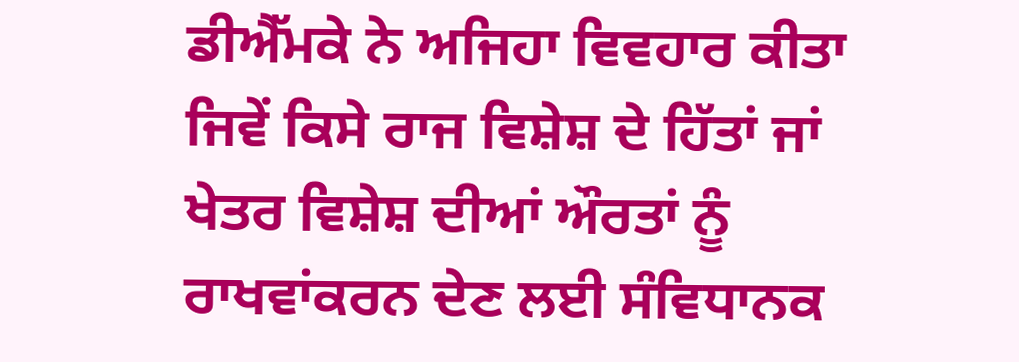ਡੀਐੱਮਕੇ ਨੇ ਅਜਿਹਾ ਵਿਵਹਾਰ ਕੀਤਾ ਜਿਵੇਂ ਕਿਸੇ ਰਾਜ ਵਿਸ਼ੇਸ਼ ਦੇ ਹਿੱਤਾਂ ਜਾਂ ਖੇਤਰ ਵਿਸ਼ੇਸ਼ ਦੀਆਂ ਔਰਤਾਂ ਨੂੰ ਰਾਖਵਾਂਕਰਨ ਦੇਣ ਲਈ ਸੰਵਿਧਾਨਕ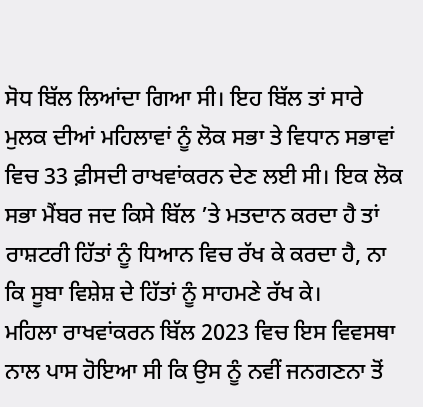ਸੋਧ ਬਿੱਲ ਲਿਆਂਦਾ ਗਿਆ ਸੀ। ਇਹ ਬਿੱਲ ਤਾਂ ਸਾਰੇ ਮੁਲਕ ਦੀਆਂ ਮਹਿਲਾਵਾਂ ਨੂੰ ਲੋਕ ਸਭਾ ਤੇ ਵਿਧਾਨ ਸਭਾਵਾਂ ਵਿਚ 33 ਫ਼ੀਸਦੀ ਰਾਖਵਾਂਕਰਨ ਦੇਣ ਲਈ ਸੀ। ਇਕ ਲੋਕ ਸਭਾ ਮੈਂਬਰ ਜਦ ਕਿਸੇ ਬਿੱਲ ’ਤੇ ਮਤਦਾਨ ਕਰਦਾ ਹੈ ਤਾਂ ਰਾਸ਼ਟਰੀ ਹਿੱਤਾਂ ਨੂੰ ਧਿਆਨ ਵਿਚ ਰੱਖ ਕੇ ਕਰਦਾ ਹੈ, ਨਾ ਕਿ ਸੂਬਾ ਵਿਸ਼ੇਸ਼ ਦੇ ਹਿੱਤਾਂ ਨੂੰ ਸਾਹਮਣੇ ਰੱਖ ਕੇ।
ਮਹਿਲਾ ਰਾਖਵਾਂਕਰਨ ਬਿੱਲ 2023 ਵਿਚ ਇਸ ਵਿਵਸਥਾ ਨਾਲ ਪਾਸ ਹੋਇਆ ਸੀ ਕਿ ਉਸ ਨੂੰ ਨਵੀਂ ਜਨਗਣਨਾ ਤੋਂ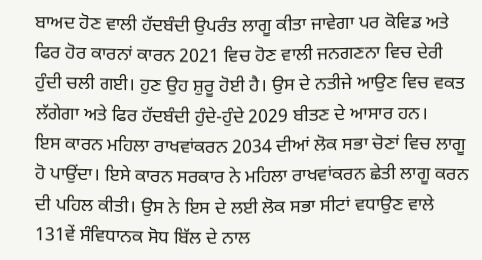ਬਾਅਦ ਹੋਣ ਵਾਲੀ ਹੱਦਬੰਦੀ ਉਪਰੰਤ ਲਾਗੂ ਕੀਤਾ ਜਾਵੇਗਾ ਪਰ ਕੋਵਿਡ ਅਤੇ ਫਿਰ ਹੋਰ ਕਾਰਨਾਂ ਕਾਰਨ 2021 ਵਿਚ ਹੋਣ ਵਾਲੀ ਜਨਗਣਨਾ ਵਿਚ ਦੇਰੀ ਹੁੰਦੀ ਚਲੀ ਗਈ। ਹੁਣ ਉਹ ਸ਼ੁਰੂ ਹੋਈ ਹੈ। ਉਸ ਦੇ ਨਤੀਜੇ ਆਉਣ ਵਿਚ ਵਕਤ ਲੱਗੇਗਾ ਅਤੇ ਫਿਰ ਹੱਦਬੰਦੀ ਹੁੰਦੇ-ਹੁੰਦੇ 2029 ਬੀਤਣ ਦੇ ਆਸਾਰ ਹਨ।
ਇਸ ਕਾਰਨ ਮਹਿਲਾ ਰਾਖਵਾਂਕਰਨ 2034 ਦੀਆਂ ਲੋਕ ਸਭਾ ਚੋਣਾਂ ਵਿਚ ਲਾਗੂ ਹੋ ਪਾਉਂਦਾ। ਇਸੇ ਕਾਰਨ ਸਰਕਾਰ ਨੇ ਮਹਿਲਾ ਰਾਖਵਾਂਕਰਨ ਛੇਤੀ ਲਾਗੂ ਕਰਨ ਦੀ ਪਹਿਲ ਕੀਤੀ। ਉਸ ਨੇ ਇਸ ਦੇ ਲਈ ਲੋਕ ਸਭਾ ਸੀਟਾਂ ਵਧਾਉਣ ਵਾਲੇ 131ਵੇਂ ਸੰਵਿਧਾਨਕ ਸੋਧ ਬਿੱਲ ਦੇ ਨਾਲ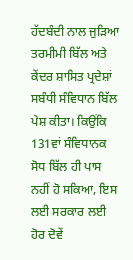ਹੱਦਬੰਦੀ ਨਾਲ ਜੁੜਿਆ ਤਰਮੀਮੀ ਬਿੱਲ ਅਤੇ ਕੇਂਦਰ ਸ਼ਾਸਿਤ ਪ੍ਰਦੇਸ਼ਾਂ ਸਬੰਧੀ ਸੰਵਿਧਾਨ ਬਿੱਲ ਪੇਸ਼ ਕੀਤਾ। ਕਿਉਂਕਿ 131ਵਾਂ ਸੰਵਿਧਾਨਕ ਸੋਧ ਬਿੱਲ ਹੀ ਪਾਸ ਨਹੀਂ ਹੋ ਸਕਿਆ, ਇਸ ਲਈ ਸਰਕਾਰ ਲਈ ਹੋਰ ਦੋਵੇਂ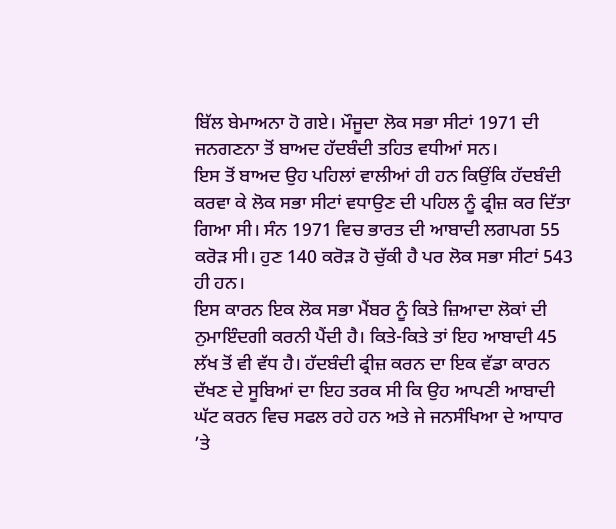ਬਿੱਲ ਬੇਮਾਅਨਾ ਹੋ ਗਏ। ਮੌਜੂਦਾ ਲੋਕ ਸਭਾ ਸੀਟਾਂ 1971 ਦੀ ਜਨਗਣਨਾ ਤੋਂ ਬਾਅਦ ਹੱਦਬੰਦੀ ਤਹਿਤ ਵਧੀਆਂ ਸਨ।
ਇਸ ਤੋਂ ਬਾਅਦ ਉਹ ਪਹਿਲਾਂ ਵਾਲੀਆਂ ਹੀ ਹਨ ਕਿਉਂਕਿ ਹੱਦਬੰਦੀ ਕਰਵਾ ਕੇ ਲੋਕ ਸਭਾ ਸੀਟਾਂ ਵਧਾਉਣ ਦੀ ਪਹਿਲ ਨੂੰ ਫ੍ਰੀਜ਼ ਕਰ ਦਿੱਤਾ ਗਿਆ ਸੀ। ਸੰਨ 1971 ਵਿਚ ਭਾਰਤ ਦੀ ਆਬਾਦੀ ਲਗਪਗ 55 ਕਰੋੜ ਸੀ। ਹੁਣ 140 ਕਰੋੜ ਹੋ ਚੁੱਕੀ ਹੈ ਪਰ ਲੋਕ ਸਭਾ ਸੀਟਾਂ 543 ਹੀ ਹਨ।
ਇਸ ਕਾਰਨ ਇਕ ਲੋਕ ਸਭਾ ਮੈਂਬਰ ਨੂੰ ਕਿਤੇ ਜ਼ਿਆਦਾ ਲੋਕਾਂ ਦੀ ਨੁਮਾਇੰਦਗੀ ਕਰਨੀ ਪੈਂਦੀ ਹੈ। ਕਿਤੇ-ਕਿਤੇ ਤਾਂ ਇਹ ਆਬਾਦੀ 45 ਲੱਖ ਤੋਂ ਵੀ ਵੱਧ ਹੈ। ਹੱਦਬੰਦੀ ਫ੍ਰੀਜ਼ ਕਰਨ ਦਾ ਇਕ ਵੱਡਾ ਕਾਰਨ ਦੱਖਣ ਦੇ ਸੂਬਿਆਂ ਦਾ ਇਹ ਤਰਕ ਸੀ ਕਿ ਉਹ ਆਪਣੀ ਆਬਾਦੀ ਘੱਟ ਕਰਨ ਵਿਚ ਸਫਲ ਰਹੇ ਹਨ ਅਤੇ ਜੇ ਜਨਸੰਖਿਆ ਦੇ ਆਧਾਰ ’ਤੇ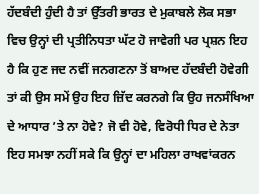ਹੱਦਬੰਦੀ ਹੁੰਦੀ ਹੈ ਤਾਂ ਉੱਤਰੀ ਭਾਰਤ ਦੇ ਮੁਕਾਬਲੇ ਲੋਕ ਸਭਾ ਵਿਚ ਉਨ੍ਹਾਂ ਦੀ ਪ੍ਰਤੀਨਿਧਤਾ ਘੱਟ ਹੋ ਜਾਵੇਗੀ ਪਰ ਪ੍ਰਸ਼ਨ ਇਹ ਹੈ ਕਿ ਹੁਣ ਜਦ ਨਵੀਂ ਜਨਗਣਨਾ ਤੋਂ ਬਾਅਦ ਹੱਦਬੰਦੀ ਹੋਵੇਗੀ ਤਾਂ ਕੀ ਉਸ ਸਮੇਂ ਉਹ ਇਹ ਜ਼ਿੱਦ ਕਰਨਗੇ ਕਿ ਉਹ ਜਨਸੰਖਿਆ ਦੇ ਆਧਾਰ ’ਤੇ ਨਾ ਹੋਵੇ? ਜੋ ਵੀ ਹੋਵੇ, ਵਿਰੋਧੀ ਧਿਰ ਦੇ ਨੇਤਾ ਇਹ ਸਮਝਾ ਨਹੀਂ ਸਕੇ ਕਿ ਉਨ੍ਹਾਂ ਦਾ ਮਹਿਲਾ ਰਾਖਵਾਂਕਰਨ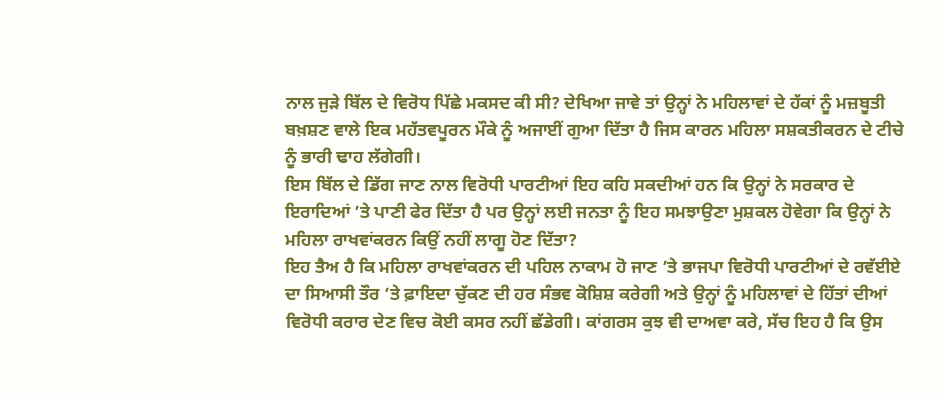ਨਾਲ ਜੁੜੇ ਬਿੱਲ ਦੇ ਵਿਰੋਧ ਪਿੱਛੇ ਮਕਸਦ ਕੀ ਸੀ? ਦੇਖਿਆ ਜਾਵੇ ਤਾਂ ਉਨ੍ਹਾਂ ਨੇ ਮਹਿਲਾਵਾਂ ਦੇ ਹੱਕਾਂ ਨੂੰ ਮਜ਼ਬੂਤੀ ਬਖ਼ਸ਼ਣ ਵਾਲੇ ਇਕ ਮਹੱਤਵਪੂਰਨ ਮੌਕੇ ਨੂੰ ਅਜਾਈਂ ਗੁਆ ਦਿੱਤਾ ਹੈ ਜਿਸ ਕਾਰਨ ਮਹਿਲਾ ਸਸ਼ਕਤੀਕਰਨ ਦੇ ਟੀਚੇ ਨੂੰ ਭਾਰੀ ਢਾਹ ਲੱਗੇਗੀ।
ਇਸ ਬਿੱਲ ਦੇ ਡਿੱਗ ਜਾਣ ਨਾਲ ਵਿਰੋਧੀ ਪਾਰਟੀਆਂ ਇਹ ਕਹਿ ਸਕਦੀਆਂ ਹਨ ਕਿ ਉਨ੍ਹਾਂ ਨੇ ਸਰਕਾਰ ਦੇ ਇਰਾਦਿਆਂ ’ਤੇ ਪਾਣੀ ਫੇਰ ਦਿੱਤਾ ਹੈ ਪਰ ਉਨ੍ਹਾਂ ਲਈ ਜਨਤਾ ਨੂੰ ਇਹ ਸਮਝਾਉਣਾ ਮੁਸ਼ਕਲ ਹੋਵੇਗਾ ਕਿ ਉਨ੍ਹਾਂ ਨੇ ਮਹਿਲਾ ਰਾਖਵਾਂਕਰਨ ਕਿਉਂ ਨਹੀਂ ਲਾਗੂ ਹੋਣ ਦਿੱਤਾ?
ਇਹ ਤੈਅ ਹੈ ਕਿ ਮਹਿਲਾ ਰਾਖਵਾਂਕਰਨ ਦੀ ਪਹਿਲ ਨਾਕਾਮ ਹੋ ਜਾਣ ’ਤੇ ਭਾਜਪਾ ਵਿਰੋਧੀ ਪਾਰਟੀਆਂ ਦੇ ਰਵੱਈਏ ਦਾ ਸਿਆਸੀ ਤੌਰ ’ਤੇ ਫ਼ਾਇਦਾ ਚੁੱਕਣ ਦੀ ਹਰ ਸੰਭਵ ਕੋਸ਼ਿਸ਼ ਕਰੇਗੀ ਅਤੇ ਉਨ੍ਹਾਂ ਨੂੰ ਮਹਿਲਾਵਾਂ ਦੇ ਹਿੱਤਾਂ ਦੀਆਂ ਵਿਰੋਧੀ ਕਰਾਰ ਦੇਣ ਵਿਚ ਕੋਈ ਕਸਰ ਨਹੀਂ ਛੱਡੇਗੀ। ਕਾਂਗਰਸ ਕੁਝ ਵੀ ਦਾਅਵਾ ਕਰੇ, ਸੱਚ ਇਹ ਹੈ ਕਿ ਉਸ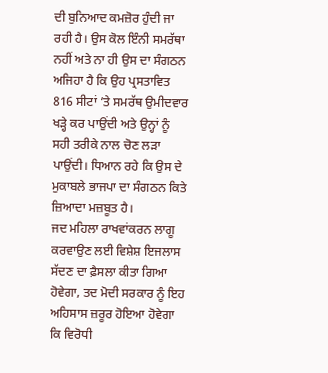ਦੀ ਬੁਨਿਆਦ ਕਮਜ਼ੋਰ ਹੁੰਦੀ ਜਾ ਰਹੀ ਹੈ। ਉਸ ਕੋਲ ਇੰਨੀ ਸਮਰੱਥਾ ਨਹੀਂ ਅਤੇ ਨਾ ਹੀ ਉਸ ਦਾ ਸੰਗਠਨ ਅਜਿਹਾ ਹੈ ਕਿ ਉਹ ਪ੍ਰਸਤਾਵਿਤ 816 ਸੀਟਾਂ ’ਤੇ ਸਮਰੱਥ ਉਮੀਦਵਾਰ ਖੜ੍ਹੇ ਕਰ ਪਾਉਂਦੀ ਅਤੇ ਉਨ੍ਹਾਂ ਨੂੰ ਸਹੀ ਤਰੀਕੇ ਨਾਲ ਚੋਣ ਲੜਾ ਪਾਉਂਦੀ। ਧਿਆਨ ਰਹੇ ਕਿ ਉਸ ਦੇ ਮੁਕਾਬਲੇ ਭਾਜਪਾ ਦਾ ਸੰਗਠਨ ਕਿਤੇ ਜ਼ਿਆਦਾ ਮਜ਼ਬੂਤ ਹੈ।
ਜਦ ਮਹਿਲਾ ਰਾਖਵਾਂਕਰਨ ਲਾਗੂ ਕਰਵਾਉਣ ਲਈ ਵਿਸ਼ੇਸ਼ ਇਜਲਾਸ ਸੱਦਣ ਦਾ ਫ਼ੈਸਲਾ ਕੀਤਾ ਗਿਆ ਹੋਵੇਗਾ, ਤਦ ਮੋਦੀ ਸਰਕਾਰ ਨੂੰ ਇਹ ਅਹਿਸਾਸ ਜ਼ਰੂਰ ਹੋਇਆ ਹੋਵੇਗਾ ਕਿ ਵਿਰੋਧੀ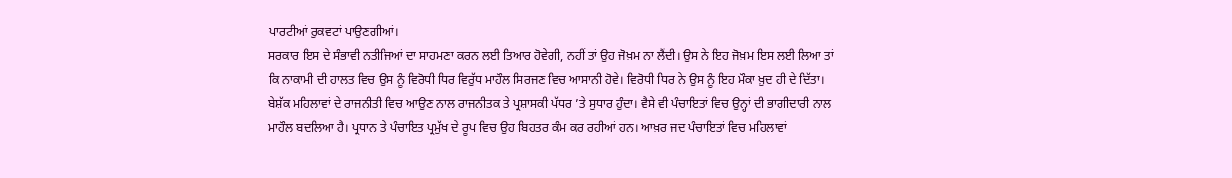ਪਾਰਟੀਆਂ ਰੁਕਵਟਾਂ ਪਾਉਣਗੀਆਂ।
ਸਰਕਾਰ ਇਸ ਦੇ ਸੰਭਾਵੀ ਨਤੀਜਿਆਂ ਦਾ ਸਾਹਮਣਾ ਕਰਨ ਲਈ ਤਿਆਰ ਹੋਵੇਗੀ, ਨਹੀਂ ਤਾਂ ਉਹ ਜੋਖ਼ਮ ਨਾ ਲੈਂਦੀ। ਉਸ ਨੇ ਇਹ ਜੋਖ਼ਮ ਇਸ ਲਈ ਲਿਆ ਤਾਂ ਕਿ ਨਾਕਾਮੀ ਦੀ ਹਾਲਤ ਵਿਚ ਉਸ ਨੂੰ ਵਿਰੋਧੀ ਧਿਰ ਵਿਰੁੱਧ ਮਾਹੌਲ ਸਿਰਜਣ ਵਿਚ ਆਸਾਨੀ ਹੋਵੇ। ਵਿਰੋਧੀ ਧਿਰ ਨੇ ਉਸ ਨੂੰ ਇਹ ਮੌਕਾ ਖ਼ੁਦ ਹੀ ਦੇ ਦਿੱਤਾ। ਬੇਸ਼ੱਕ ਮਹਿਲਾਵਾਂ ਦੇ ਰਾਜਨੀਤੀ ਵਿਚ ਆਉਣ ਨਾਲ ਰਾਜਨੀਤਕ ਤੇ ਪ੍ਰਸ਼ਾਸਕੀ ਪੱਧਰ ’ਤੇ ਸੁਧਾਰ ਹੁੰਦਾ। ਵੈਸੇ ਵੀ ਪੰਚਾਇਤਾਂ ਵਿਚ ਉਨ੍ਹਾਂ ਦੀ ਭਾਗੀਦਾਰੀ ਨਾਲ ਮਾਹੌਲ ਬਦਲਿਆ ਹੈ। ਪ੍ਰਧਾਨ ਤੇ ਪੰਚਾਇਤ ਪ੍ਰਮੁੱਖ ਦੇ ਰੂਪ ਵਿਚ ਉਹ ਬਿਹਤਰ ਕੰਮ ਕਰ ਰਹੀਆਂ ਹਨ। ਆਖ਼ਰ ਜਦ ਪੰਚਾਇਤਾਂ ਵਿਚ ਮਹਿਲਾਵਾਂ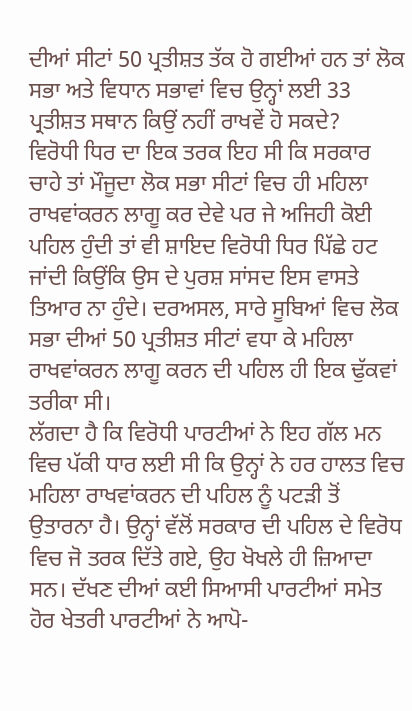ਦੀਆਂ ਸੀਟਾਂ 50 ਪ੍ਰਤੀਸ਼ਤ ਤੱਕ ਹੋ ਗਈਆਂ ਹਨ ਤਾਂ ਲੋਕ ਸਭਾ ਅਤੇ ਵਿਧਾਨ ਸਭਾਵਾਂ ਵਿਚ ਉਨ੍ਹਾਂ ਲਈ 33 ਪ੍ਰਤੀਸ਼ਤ ਸਥਾਨ ਕਿਉਂ ਨਹੀਂ ਰਾਖਵੇਂ ਹੋ ਸਕਦੇ?
ਵਿਰੋਧੀ ਧਿਰ ਦਾ ਇਕ ਤਰਕ ਇਹ ਸੀ ਕਿ ਸਰਕਾਰ ਚਾਹੇ ਤਾਂ ਮੌਜੂਦਾ ਲੋਕ ਸਭਾ ਸੀਟਾਂ ਵਿਚ ਹੀ ਮਹਿਲਾ ਰਾਖਵਾਂਕਰਨ ਲਾਗੂ ਕਰ ਦੇਵੇ ਪਰ ਜੇ ਅਜਿਹੀ ਕੋਈ ਪਹਿਲ ਹੁੰਦੀ ਤਾਂ ਵੀ ਸ਼ਾਇਦ ਵਿਰੋਧੀ ਧਿਰ ਪਿੱਛੇ ਹਟ ਜਾਂਦੀ ਕਿਉਂਕਿ ਉਸ ਦੇ ਪੁਰਸ਼ ਸਾਂਸਦ ਇਸ ਵਾਸਤੇ ਤਿਆਰ ਨਾ ਹੁੰਦੇ। ਦਰਅਸਲ, ਸਾਰੇ ਸੂਬਿਆਂ ਵਿਚ ਲੋਕ ਸਭਾ ਦੀਆਂ 50 ਪ੍ਰਤੀਸ਼ਤ ਸੀਟਾਂ ਵਧਾ ਕੇ ਮਹਿਲਾ ਰਾਖਵਾਂਕਰਨ ਲਾਗੂ ਕਰਨ ਦੀ ਪਹਿਲ ਹੀ ਇਕ ਢੁੱਕਵਾਂ ਤਰੀਕਾ ਸੀ।
ਲੱਗਦਾ ਹੈ ਕਿ ਵਿਰੋਧੀ ਪਾਰਟੀਆਂ ਨੇ ਇਹ ਗੱਲ ਮਨ ਵਿਚ ਪੱਕੀ ਧਾਰ ਲਈ ਸੀ ਕਿ ਉਨ੍ਹਾਂ ਨੇ ਹਰ ਹਾਲਤ ਵਿਚ ਮਹਿਲਾ ਰਾਖਵਾਂਕਰਨ ਦੀ ਪਹਿਲ ਨੂੰ ਪਟੜੀ ਤੋਂ ਉਤਾਰਨਾ ਹੈ। ਉਨ੍ਹਾਂ ਵੱਲੋਂ ਸਰਕਾਰ ਦੀ ਪਹਿਲ ਦੇ ਵਿਰੋਧ ਵਿਚ ਜੋ ਤਰਕ ਦਿੱਤੇ ਗਏ, ਉਹ ਖੋਖਲੇ ਹੀ ਜ਼ਿਆਦਾ ਸਨ। ਦੱਖਣ ਦੀਆਂ ਕਈ ਸਿਆਸੀ ਪਾਰਟੀਆਂ ਸਮੇਤ ਹੋਰ ਖੇਤਰੀ ਪਾਰਟੀਆਂ ਨੇ ਆਪੋ-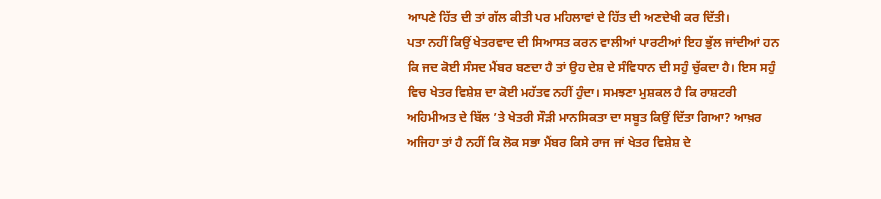ਆਪਣੇ ਹਿੱਤ ਦੀ ਤਾਂ ਗੱਲ ਕੀਤੀ ਪਰ ਮਹਿਲਾਵਾਂ ਦੇ ਹਿੱਤ ਦੀ ਅਣਦੇਖੀ ਕਰ ਦਿੱਤੀ।
ਪਤਾ ਨਹੀਂ ਕਿਉਂ ਖੇਤਰਵਾਦ ਦੀ ਸਿਆਸਤ ਕਰਨ ਵਾਲੀਆਂ ਪਾਰਟੀਆਂ ਇਹ ਭੁੱਲ ਜਾਂਦੀਆਂ ਹਨ ਕਿ ਜਦ ਕੋਈ ਸੰਸਦ ਮੈਂਬਰ ਬਣਦਾ ਹੈ ਤਾਂ ਉਹ ਦੇਸ਼ ਦੇ ਸੰਵਿਧਾਨ ਦੀ ਸਹੁੰ ਚੁੱਕਦਾ ਹੈ। ਇਸ ਸਹੁੰ ਵਿਚ ਖੇਤਰ ਵਿਸ਼ੇਸ਼ ਦਾ ਕੋਈ ਮਹੱਤਵ ਨਹੀਂ ਹੁੰਦਾ। ਸਮਝਣਾ ਮੁਸ਼ਕਲ ਹੈ ਕਿ ਰਾਸ਼ਟਰੀ ਅਹਿਮੀਅਤ ਦੇ ਬਿੱਲ ’ਤੇ ਖੇਤਰੀ ਸੌੜੀ ਮਾਨਸਿਕਤਾ ਦਾ ਸਬੂਤ ਕਿਉਂ ਦਿੱਤਾ ਗਿਆ? ਆਖ਼ਰ ਅਜਿਹਾ ਤਾਂ ਹੈ ਨਹੀਂ ਕਿ ਲੋਕ ਸਭਾ ਮੈਂਬਰ ਕਿਸੇ ਰਾਜ ਜਾਂ ਖੇਤਰ ਵਿਸ਼ੇਸ਼ ਦੇ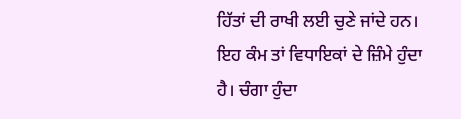ਹਿੱਤਾਂ ਦੀ ਰਾਖੀ ਲਈ ਚੁਣੇ ਜਾਂਦੇ ਹਨ। ਇਹ ਕੰਮ ਤਾਂ ਵਿਧਾਇਕਾਂ ਦੇ ਜ਼ਿੰਮੇ ਹੁੰਦਾ ਹੈ। ਚੰਗਾ ਹੁੰਦਾ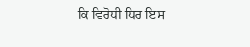ਕਿ ਵਿਰੋਧੀ ਧਿਰ ਇਸ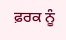ਫ਼ਰਕ ਨੂੰ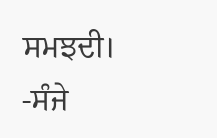ਸਮਝਦੀ।
-ਸੰਜੇ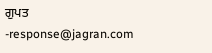ਗੁਪਤ
-response@jagran.com